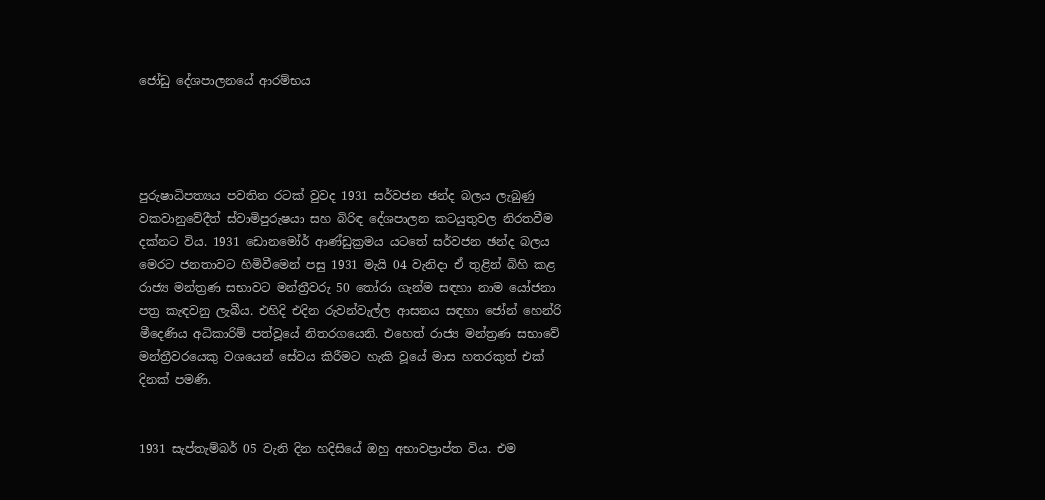ජෝඩු දේශපාලනයේ ආරම්භය




පුරුෂාධිපත්‍යය පවතින රටක් වුවද 1931 සර්වජන ඡන්ද බලය ලැබුණු වකවානුවේදීත් ස්වාමිපුරුෂයා සහ බිරිඳ දේශපාලන කටයුතුවල නිරතවීම දක්නට විය. 1931 ඩොනමෝර් ආණ්ඩුක්‍රමය යටතේ සර්වජන ඡන්ද බලය මෙරට ජනතාවට හිමිවීමෙන් පසු 1931 මැයි 04 වැනිදා ඒ තුළින් බිහි කළ රාජ්‍ය මන්ත්‍රණ සභාවට මන්ත්‍රීවරු 50 තෝරා ගැන්ම සඳහා නාම යෝජනා පත්‍ර කැඳවනු ලැබීය. එහිදි එදින රුවන්වැල්ල ආසනය සඳහා ජෝන් හෙන්රි මීදෙණිය අධිකාරිම් පත්වූයේ නිතරගයෙනි. එහෙත් රාජ්‍ය මන්ත්‍රණ සභාවේ මන්ත්‍රීවරයෙකු වශයෙන් සේවය කිරීමට හැකි වූයේ මාස හතරකුත් එක් දිනක් පමණි.


1931 සැප්තැම්බර් 05 වැනි දින හදිසියේ ඔහු අභාවප්‍රාප්ත විය. එම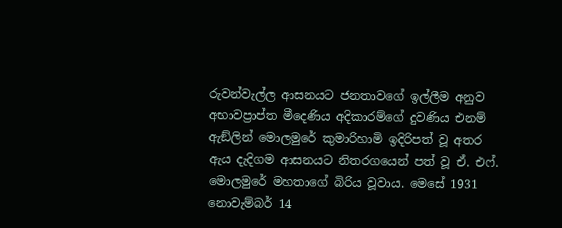රුවන්වැල්ල ආසනයට ජනතාවගේ ඉල්ලීම අනුව අභාවප්‍රාප්ත මීදෙණිය අදිකාරම්ගේ දුවණිය එනම් ඇඞ්ලින් මොලමුරේ කුමාරිහාමි ඉදිරිපත් වූ අතර ඇය දැදිගම ආසනයට නිතරගයෙන් පත් වූ ඒ. එෆ්. මොලමුරේ මහතාගේ බිරිය වූවාය. මෙසේ 1931 නොවැම්බර් 14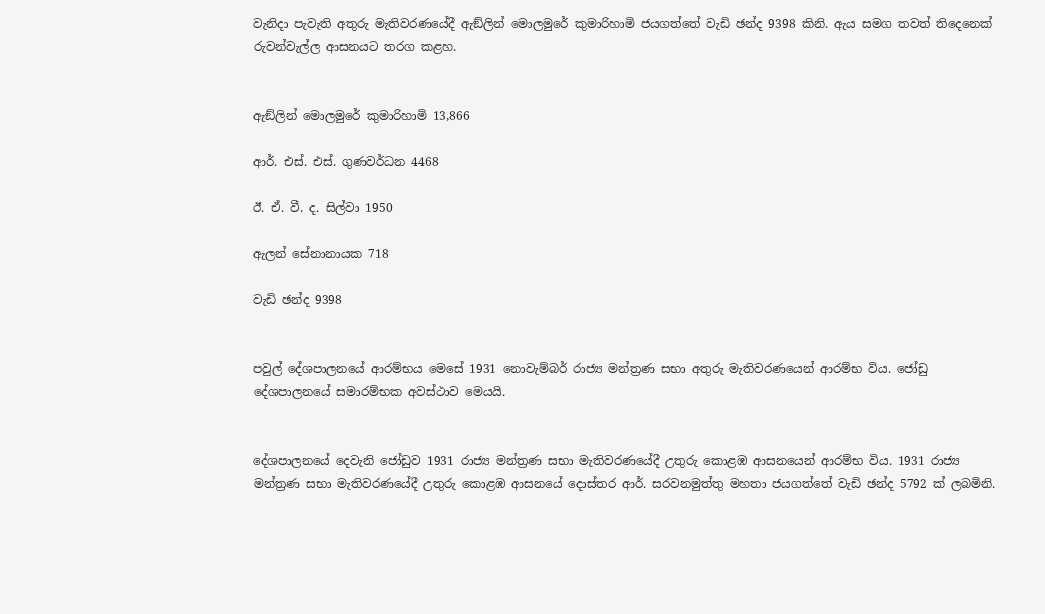වැනිදා පැවැති අතුරු මැතිවරණයේදී ඇඞ්ලින් මොලමුරේ කුමාරිහාමි ජයගත්තේ වැඩි ඡන්ද 9398 කිනි. ඇය සමග තවත් තිදෙනෙක් රුවන්වැල්ල ආසනයට තරග කළහ.


ඇඞ්ලින් මොලමුරේ කුමාරිහාමි 13,866

ආර්. එස්. එස්. ගුණවර්ධන 4468

ඊ. ඒ. වී. ද. සිල්වා 1950

ඇලන් සේනානායක 718

වැඩි ඡන්ද 9398


පවුල් දේශපාලනයේ ආරම්භය මෙසේ 1931 නොවැම්බර් රාජ්‍ය මන්ත්‍රණ සභා අතුරු මැතිවරණයෙන් ආරම්භ විය. ජෝඩු දේශපාලනයේ සමාරම්භක අවස්ථාව මෙයයි.


දේශපාලනයේ දෙවැනි ජෝඩුව 1931 රාජ්‍ය මන්ත්‍රණ සභා මැතිවරණයේදී උතුරු කොළඹ ආසනයෙන් ආරම්භ විය. 1931 රාජ්‍ය මන්ත්‍රණ සභා මැතිවරණයේදී උතුරු කොළඹ ආසනයේ දොස්තර ආර්. සරවනමුත්තු මහතා ජයගත්තේ වැඩි ඡන්ද 5792 ක් ලබමිනි.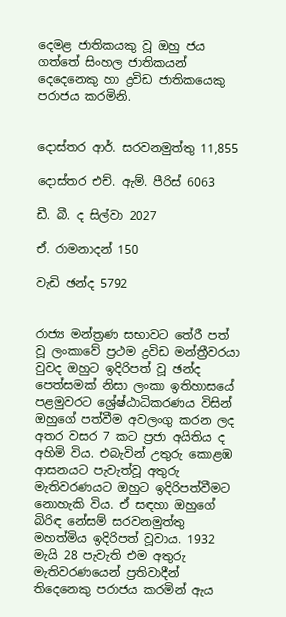දෙමළ ජාතිකයකු වූ ඔහු ජය ගත්තේ සිංහල ජාතිකයන් දෙදෙනෙකු හා ද්‍රවිඩ ජාතිකයෙකු පරාජය කරමිනි.


දොස්තර ආර්. සරවනමුත්තු 11,855

දොස්තර එච්. ඇම්. පීරිස් 6063

ඩී. බී. ද සිල්වා 2027

ඒ. රාමනාදන් 150

වැඩි ඡන්ද 5792


රාජ්‍ය මන්ත්‍රණ සභාවට තේරී පත් වූ ලංකාවේ ප්‍රථම ද්‍රවිඩ මන්ත්‍රීවරයා වුවද ඔහුට ඉදිරිපත් වූ ඡන්ද පෙත්සමක් නිසා ලංකා ඉතිහාසයේ පළමුවරට ශ්‍රේෂ්ඨාධිකරණය විසින් ඔහුගේ පත්වීම අවලංගු කරන ලද අතර වසර 7 කට ප්‍රජා අයිතිය ද අහිමි විය. එබැවින් උතුරු කොළඹ ආසනයට පැවැත්වූ අතුරු මැතිවරණයට ඔහුට ඉදිරිපත්වීමට නොහැකි විය. ඒ සඳහා ඔහුගේ බිරිඳ නේසම් සරවනමුත්තු මහත්මිය ඉදිරිපත් වූවාය. 1932 මැයි 28 පැවැති එම අතුරු මැතිවරණයෙන් ප්‍රතිවාදීන් තිදෙනෙකු පරාජය කරමින් ඇය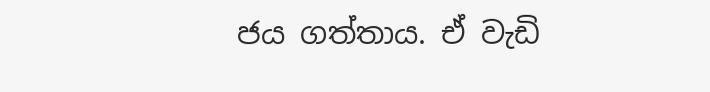ජය ගත්තාය. ඒ වැඩි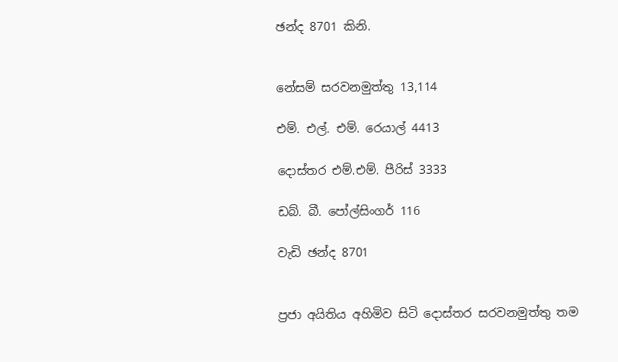ඡන්ද 8701 කිනි.


නේසම් සරවනමුත්තු 13,114

එම්. එල්. එම්. රෙයාල් 4413

දොස්තර එම්.එම්. පීරිස් 3333

ඩබ්. බී. පෝල්සිංගර් 116

වැඩි ඡන්ද 8701


ප්‍රජා අයිතිය අහිමිව සිටි දොස්තර සරවනමුත්තු තම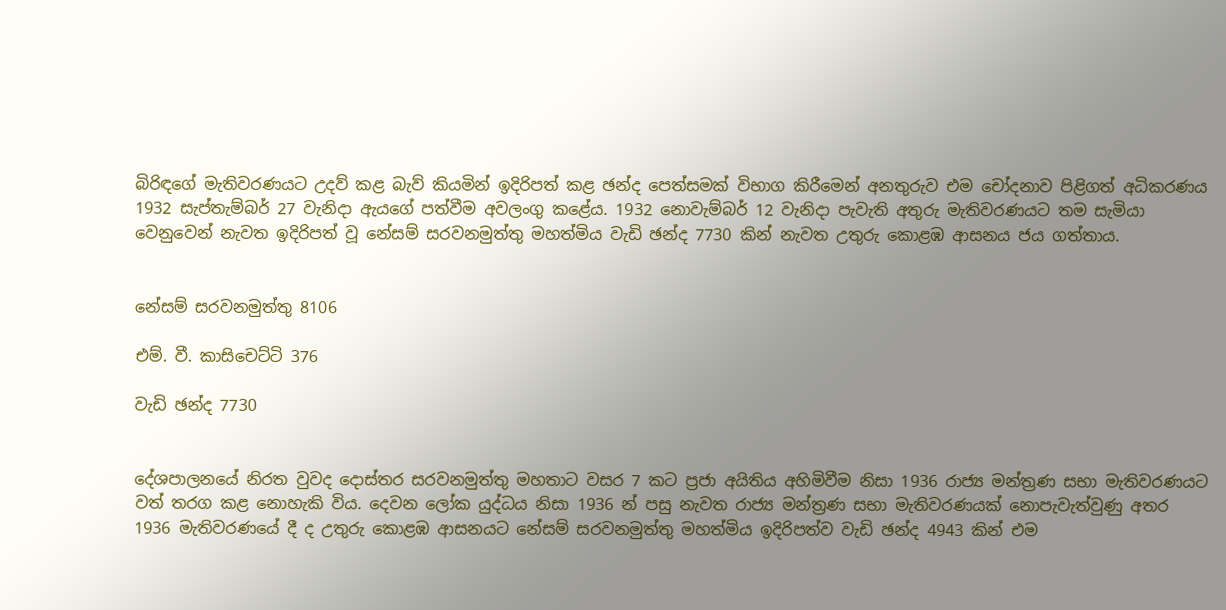බිරිඳගේ මැතිවරණයට උදව් කළ බැව් කියමින් ඉදිරිපත් කළ ඡන්ද පෙත්සමක් විභාග කිරීමෙන් අනතුරුව එම චෝදනාව පිළිගත් අධිකරණය 1932 සැප්තැම්බර් 27 වැනිදා ඇයගේ පත්වීම අවලංගු කළේය. 1932 නොවැම්බර් 12 වැනිදා පැවැති අතුරු මැතිවරණයට තම සැමියා වෙනුවෙන් නැවත ඉදිරිපත් වූ නේසම් සරවනමුත්තු මහත්මිය වැඩි ඡන්ද 7730 කින් නැවත උතුරු කොළඹ ආසනය ජය ගත්තාය.


නේසම් සරවනමුත්තු 8106

එම්. වී. කාසිචෙට්ටි 376

වැඩි ඡන්ද 7730


දේශපාලනයේ නිරත වුවද දොස්තර සරවනමුත්තු මහතාට වසර 7 කට ප්‍රජා අයිතිය අහිමිවීම නිසා 1936 රාජ්‍ය මන්ත්‍රණ සභා මැතිවරණයට වත් තරග කළ නොහැකි විය. දෙවන ලෝක යුද්ධය නිසා 1936 න් පසු නැවත රාජ්‍ය මන්ත්‍රණ සභා මැතිවරණයක් නොපැවැත්වුණු අතර 1936 මැතිවරණයේ දී ද උතුරු කොළඹ ආසනයට නේසම් සරවනමුත්තු මහත්මිය ඉදිරිපත්ව වැඩි ඡන්ද 4943 කින් එම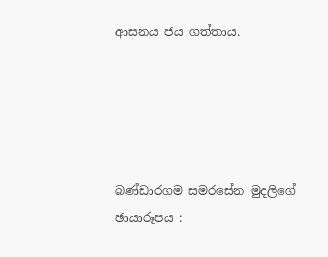ආසනය ජය ගත්තාය.





බණ්ඩාරගම සමරසේන මුදලිගේ
ඡායාරූපය :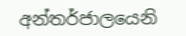අන්තර්ජාලයෙනි